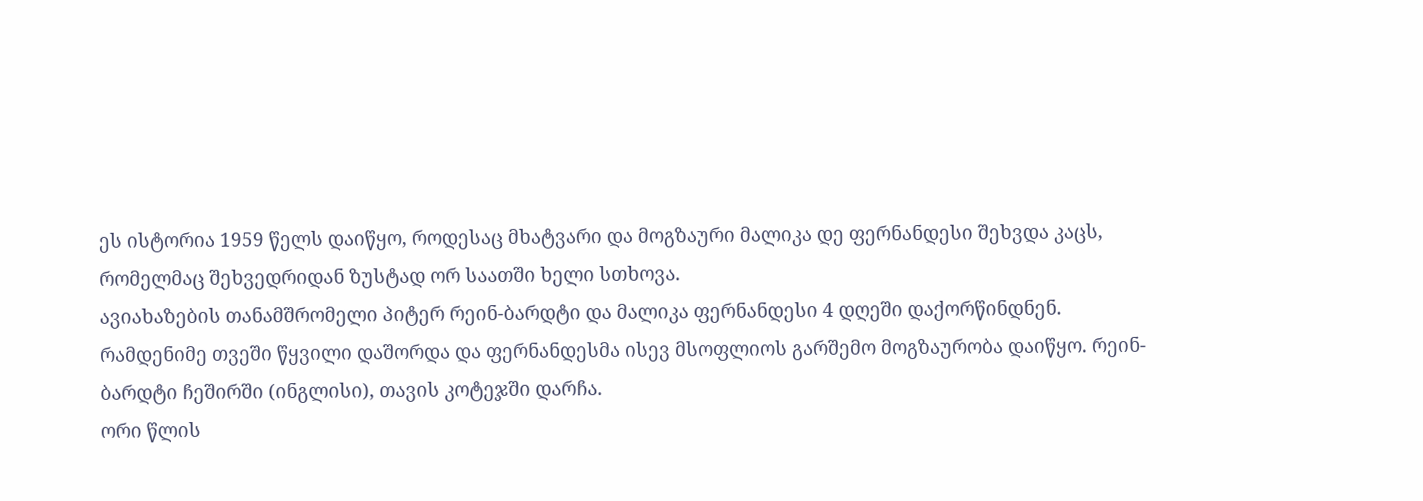ეს ისტორია 1959 წელს დაიწყო, როდესაც მხატვარი და მოგზაური მალიკა დე ფერნანდესი შეხვდა კაცს, რომელმაც შეხვედრიდან ზუსტად ორ საათში ხელი სთხოვა.
ავიახაზების თანამშრომელი პიტერ რეინ-ბარდტი და მალიკა ფერნანდესი 4 დღეში დაქორწინდნენ.
რამდენიმე თვეში წყვილი დაშორდა და ფერნანდესმა ისევ მსოფლიოს გარშემო მოგზაურობა დაიწყო. რეინ-ბარდტი ჩეშირში (ინგლისი), თავის კოტეჯში დარჩა.
ორი წლის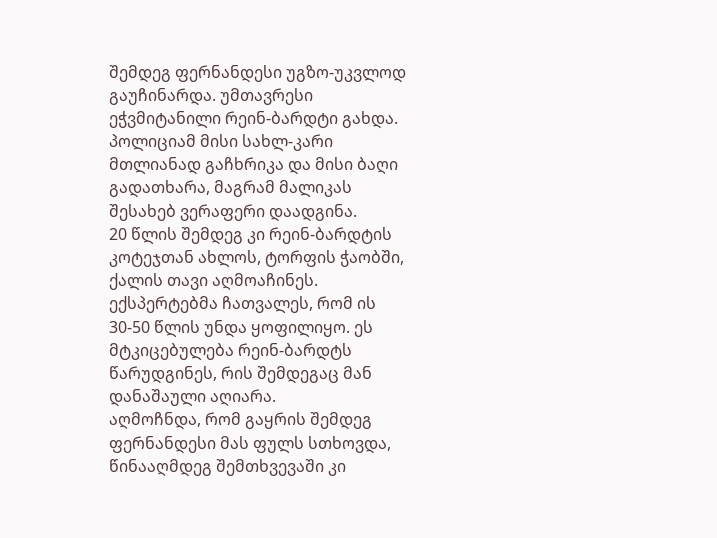შემდეგ ფერნანდესი უგზო-უკვლოდ გაუჩინარდა. უმთავრესი ეჭვმიტანილი რეინ-ბარდტი გახდა. პოლიციამ მისი სახლ-კარი მთლიანად გაჩხრიკა და მისი ბაღი გადათხარა, მაგრამ მალიკას შესახებ ვერაფერი დაადგინა.
20 წლის შემდეგ კი რეინ-ბარდტის კოტეჯთან ახლოს, ტორფის ჭაობში, ქალის თავი აღმოაჩინეს.
ექსპერტებმა ჩათვალეს, რომ ის 30-50 წლის უნდა ყოფილიყო. ეს მტკიცებულება რეინ-ბარდტს წარუდგინეს, რის შემდეგაც მან დანაშაული აღიარა.
აღმოჩნდა, რომ გაყრის შემდეგ ფერნანდესი მას ფულს სთხოვდა, წინააღმდეგ შემთხვევაში კი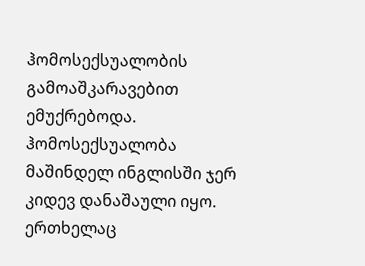ჰომოსექსუალობის გამოაშკარავებით ემუქრებოდა. ჰომოსექსუალობა მაშინდელ ინგლისში ჯერ კიდევ დანაშაული იყო.
ერთხელაც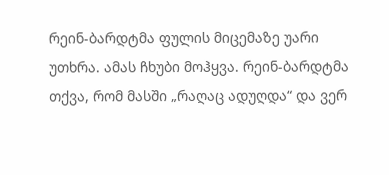რეინ-ბარდტმა ფულის მიცემაზე უარი უთხრა. ამას ჩხუბი მოჰყვა. რეინ-ბარდტმა თქვა, რომ მასში „რაღაც ადუღდა“ და ვერ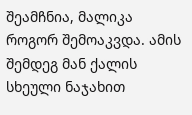შეამჩნია, მალიკა როგორ შემოაკვდა. ამის შემდეგ მან ქალის სხეული ნაჯახით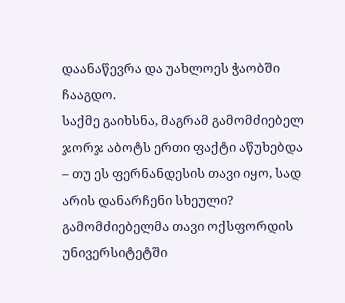დაანაწევრა და უახლოეს ჭაობში ჩააგდო.
საქმე გაიხსნა, მაგრამ გამომძიებელ ჯორჯ აბოტს ერთი ფაქტი აწუხებდა – თუ ეს ფერნანდესის თავი იყო, სად არის დანარჩენი სხეული? გამომძიებელმა თავი ოქსფორდის უნივერსიტეტში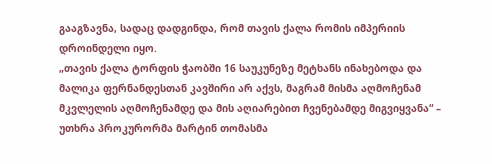გააგზავნა, სადაც დადგინდა, რომ თავის ქალა რომის იმპერიის დროინდელი იყო.
„თავის ქალა ტორფის ჭაობში 16 საუკუნეზე მეტხანს ინახებოდა და მალიკა ფერნანდესთან კავშირი არ აქვს, მაგრამ მისმა აღმოჩენამ მკვლელის აღმოჩენამდე და მის აღიარებით ჩვენებამდე მიგვიყვანა“ – უთხრა პროკურორმა მარტინ თომასმა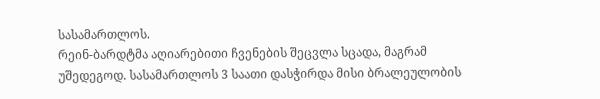სასამართლოს.
რეინ-ბარდტმა აღიარებითი ჩვენების შეცვლა სცადა, მაგრამ უშედეგოდ. სასამართლოს 3 საათი დასჭირდა მისი ბრალეულობის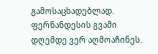გამოსაცხადებლად.
ფერნანდესის გვამი დღემდე ვერ აღმოაჩინეს.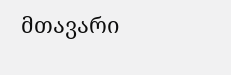მთავარი